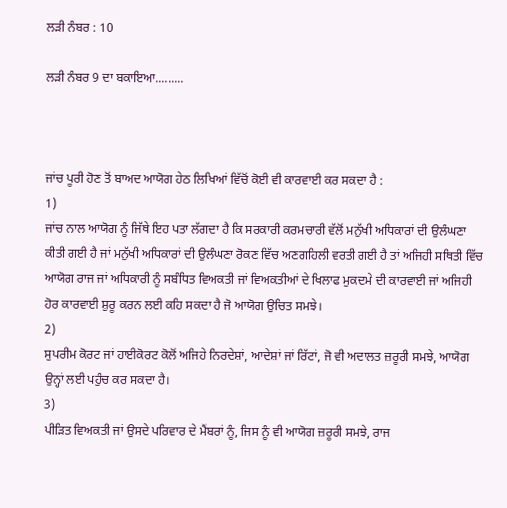ਲੜੀ ਨੰਬਰ : 10

ਲੜੀ ਨੰਬਰ 9 ਦਾ ਬਕਾਇਆ.........



ਜਾਂਚ ਪੂਰੀ ਹੋਣ ਤੋਂ ਬਾਅਦ ਆਯੋਗ ਹੇਠ ਲਿਖਿਆਂ ਵਿੱਚੋਂ ਕੋਈ ਵੀ ਕਾਰਵਾਈ ਕਰ ਸਕਦਾ ਹੈ :
1)
ਜਾਂਚ ਨਾਲ ਆਯੋਗ ਨੂੰ ਜਿੱਥੇ ਇਹ ਪਤਾ ਲੱਗਦਾ ਹੈ ਕਿ ਸਰਕਾਰੀ ਕਰਮਚਾਰੀ ਵੱਲੋਂ ਮਨੁੱਖੀ ਅਧਿਕਾਰਾਂ ਦੀ ਉਲੰਘਣਾ ਕੀਤੀ ਗਈ ਹੈ ਜਾਂ ਮਨੁੱਖੀ ਅਧਿਕਾਰਾਂ ਦੀ ਉਲੰਘਣਾ ਰੋਕਣ ਵਿੱਚ ਅਣਗਹਿਲੀ ਵਰਤੀ ਗਈ ਹੈ ਤਾਂ ਅਜਿਹੀ ਸਥਿਤੀ ਵਿੱਚ ਆਯੋਗ ਰਾਜ ਜਾਂ ਅਧਿਕਾਰੀ ਨੂੰ ਸਬੰਧਿਤ ਵਿਅਕਤੀ ਜਾਂ ਵਿਅਕਤੀਆਂ ਦੇ ਖਿਲਾਫ ਮੁਕਦਮੇ ਦੀ ਕਾਰਵਾਈ ਜਾਂ ਅਜਿਹੀ ਹੋਰ ਕਾਰਵਾਈ ਸ਼ੁਰੂ ਕਰਨ ਲਈ ਕਹਿ ਸਕਦਾ ਹੈ ਜੋ ਆਯੋਗ ਉਚਿਤ ਸਮਝੇ।
2)
ਸੁਪਰੀਮ ਕੋਰਟ ਜਾਂ ਹਾਈਕੋਰਟ ਕੋਲੋਂ ਅਜਿਹੇ ਨਿਰਦੇਸ਼ਾਂ, ਆਦੇਸ਼ਾਂ ਜਾਂ ਰਿੱਟਾਂ, ਜੋ ਵੀ ਅਦਾਲਤ ਜ਼ਰੂਰੀ ਸਮਝੇ, ਆਯੋਗ ਉਨ੍ਹਾਂ ਲਈ ਪਹੁੰਚ ਕਰ ਸਕਦਾ ਹੈ।
3)
ਪੀੜਿਤ ਵਿਅਕਤੀ ਜਾਂ ਉਸਦੇ ਪਰਿਵਾਰ ਦੇ ਮੈਂਬਰਾਂ ਨੂੰ, ਜਿਸ ਨੂੰ ਵੀ ਆਯੋਗ ਜ਼ਰੂਰੀ ਸਮਝੇ, ਰਾਜ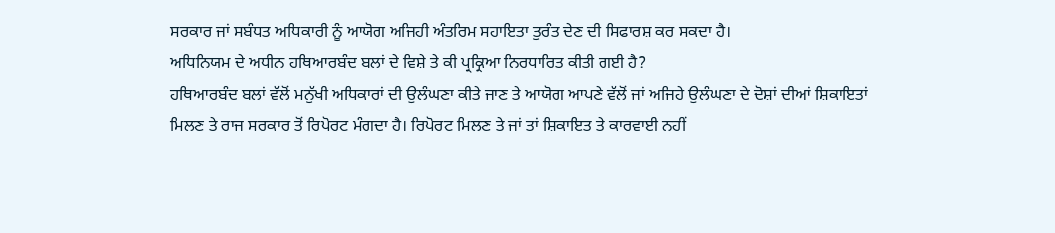ਸਰਕਾਰ ਜਾਂ ਸਬੰਧਤ ਅਧਿਕਾਰੀ ਨੂੰ ਆਯੋਗ ਅਜਿਹੀ ਅੰਤਰਿਮ ਸਹਾਇਤਾ ਤੁਰੰਤ ਦੇਣ ਦੀ ਸਿਫਾਰਸ਼ ਕਰ ਸਕਦਾ ਹੈ।
ਅਧਿਨਿਯਮ ਦੇ ਅਧੀਨ ਹਥਿਆਰਬੰਦ ਬਲਾਂ ਦੇ ਵਿਸ਼ੇ ਤੇ ਕੀ ਪ੍ਰਕ੍ਰਿਆ ਨਿਰਧਾਰਿਤ ਕੀਤੀ ਗਈ ਹੈ?
ਹਥਿਆਰਬੰਦ ਬਲਾਂ ਵੱਲੋਂ ਮਨੁੱਖੀ ਅਧਿਕਾਰਾਂ ਦੀ ਉਲੰਘਣਾ ਕੀਤੇ ਜਾਣ ਤੇ ਆਯੋਗ ਆਪਣੇ ਵੱਲੋਂ ਜਾਂ ਅਜਿਹੇ ਉਲੰਘਣਾ ਦੇ ਦੋਸ਼ਾਂ ਦੀਆਂ ਸ਼ਿਕਾਇਤਾਂ ਮਿਲਣ ਤੇ ਰਾਜ ਸਰਕਾਰ ਤੋਂ ਰਿਪੋਰਟ ਮੰਗਦਾ ਹੈ। ਰਿਪੋਰਟ ਮਿਲਣ ਤੇ ਜਾਂ ਤਾਂ ਸ਼ਿਕਾਇਤ ਤੇ ਕਾਰਵਾਈ ਨਹੀਂ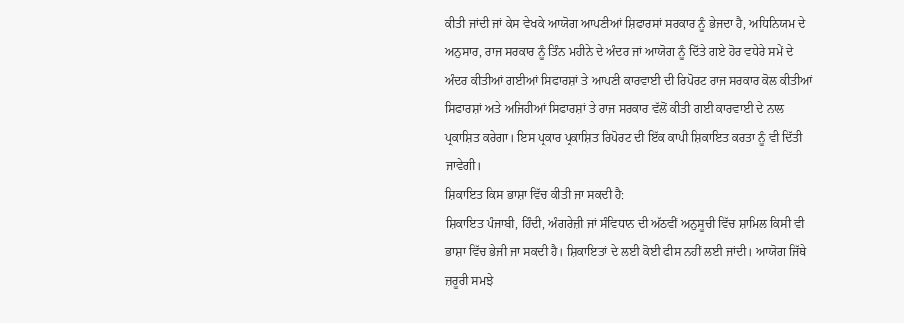ਕੀਤੀ ਜਾਂਦੀ ਜਾਂ ਕੇਸ ਵੇਖਕੇ ਆਯੋਗ ਆਪਣੀਆਂ ਸ਼ਿਫਾਰਸਾਂ ਸਰਕਾਰ ਨੂੰ ਭੇਜਦਾ ਹੈ, ਅਧਿਨਿਯਮ ਦੇ ਅਨੁਸਾਰ, ਰਾਜ ਸਰਕਾਰ ਨੂੰ ਤਿੰਨ ਮਹੀਨੇ ਦੇ ਅੰਦਰ ਜਾਂ ਆਯੋਗ ਨੂੰ ਦਿੱਤੇ ਗਏ ਹੋਰ ਵਧੇਰੇ ਸਮੇਂ ਦੇ ਅੰਦਰ ਕੀਤੀਆਂ ਗਈਆਂ ਸਿਫਾਰਸ਼ਾਂ ਤੇ ਆਪਣੀ ਕਾਰਵਾਈ ਦੀ ਰਿਪੋਰਟ ਰਾਜ ਸਰਕਾਰ ਕੋਲ ਕੀਤੀਆਂ ਸਿਫਾਰਸ਼ਾਂ ਅਤੇ ਅਜਿਹੀਆਂ ਸਿਫਾਰਸ਼ਾਂ ਤੇ ਰਾਜ ਸਰਕਾਰ ਵੱਲੋਂ ਕੀਤੀ ਗਈ ਕਾਰਵਾਈ ਦੇ ਨਾਲ ਪ੍ਰਕਾਸ਼ਿਤ ਕਰੇਗਾ। ਇਸ ਪ੍ਰਕਾਰ ਪ੍ਰਕਾਸ਼ਿਤ ਰਿਪੋਰਟ ਦੀ ਇੱਕ ਕਾਪੀ ਸ਼ਿਕਾਇਤ ਕਰਤਾ ਨੂੰ ਵੀ ਦਿੱਤੀ ਜਾਵੇਗੀ।
ਸ਼ਿਕਾਇਤ ਕਿਸ ਭਾਸ਼ਾ ਵਿੱਚ ਕੀਤੀ ਜਾ ਸਕਦੀ ਹੈ:
ਸ਼ਿਕਾਇਤ ਪੰਜਾਬੀ, ਹਿੰਦੀ, ਅੰਗਰੇਜ਼ੀ ਜਾਂ ਸੰਵਿਧਾਨ ਦੀ ਅੱਠਵੀਂ ਅਨੁਸੂਚੀ ਵਿੱਚ ਸ਼ਾਮਿਲ ਕਿਸੀ ਵੀ ਭਾਸ਼ਾ ਵਿੱਚ ਭੇਜੀ ਜਾ ਸਕਦੀ ਹੈ। ਸ਼ਿਕਾਇਤਾਂ ਦੇ ਲਈ ਕੋਈ ਫੀਸ ਨਹੀਂ ਲਈ ਜਾਂਦੀ। ਆਯੋਗ ਜਿੱਥੇ ਜ਼ਰੂਰੀ ਸਮਝੇ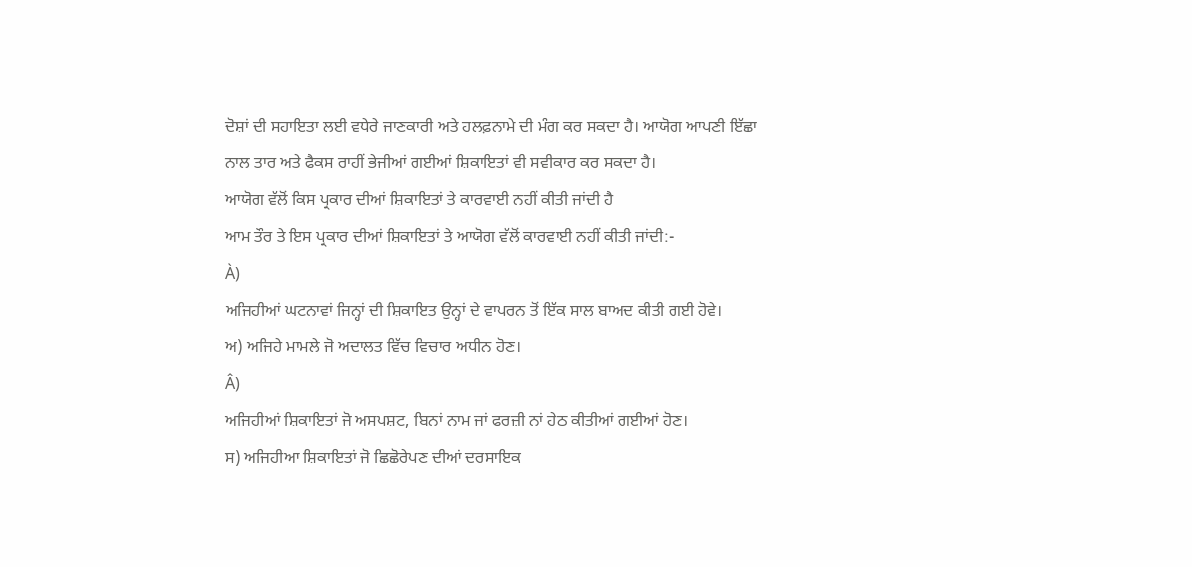ਦੋਸ਼ਾਂ ਦੀ ਸਹਾਇਤਾ ਲਈ ਵਧੇਰੇ ਜਾਣਕਾਰੀ ਅਤੇ ਹਲਫ਼ਨਾਮੇ ਦੀ ਮੰਗ ਕਰ ਸਕਦਾ ਹੈ। ਆਯੋਗ ਆਪਣੀ ਇੱਛਾ ਨਾਲ ਤਾਰ ਅਤੇ ਫੈਕਸ ਰਾਹੀਂ ਭੇਜੀਆਂ ਗਈਆਂ ਸ਼ਿਕਾਇਤਾਂ ਵੀ ਸਵੀਕਾਰ ਕਰ ਸਕਦਾ ਹੈ।
ਆਯੋਗ ਵੱਲੋਂ ਕਿਸ ਪ੍ਰਕਾਰ ਦੀਆਂ ਸ਼ਿਕਾਇਤਾਂ ਤੇ ਕਾਰਵਾਈ ਨਹੀਂ ਕੀਤੀ ਜਾਂਦੀ ਹੈ
ਆਮ ਤੌਰ ਤੇ ਇਸ ਪ੍ਰਕਾਰ ਦੀਆਂ ਸ਼ਿਕਾਇਤਾਂ ਤੇ ਆਯੋਗ ਵੱਲੋਂ ਕਾਰਵਾਈ ਨਹੀਂ ਕੀਤੀ ਜਾਂਦੀ:-
À)
ਅਜਿਹੀਆਂ ਘਟਨਾਵਾਂ ਜਿਨ੍ਹਾਂ ਦੀ ਸ਼ਿਕਾਇਤ ਉਨ੍ਹਾਂ ਦੇ ਵਾਪਰਨ ਤੋਂ ਇੱਕ ਸਾਲ ਬਾਅਦ ਕੀਤੀ ਗਈ ਹੋਵੇ।
ਅ) ਅਜਿਹੇ ਮਾਮਲੇ ਜੋ ਅਦਾਲਤ ਵਿੱਚ ਵਿਚਾਰ ਅਧੀਨ ਹੋਣ।
Â)
ਅਜਿਹੀਆਂ ਸ਼ਿਕਾਇਤਾਂ ਜੋ ਅਸਪਸ਼ਟ, ਬਿਨਾਂ ਨਾਮ ਜਾਂ ਫਰਜ਼ੀ ਨਾਂ ਹੇਠ ਕੀਤੀਆਂ ਗਈਆਂ ਹੋਣ।
ਸ) ਅਜਿਹੀਆ ਸ਼ਿਕਾਇਤਾਂ ਜੋ ਛਿਛੋਰੇਪਣ ਦੀਆਂ ਦਰਸਾਇਕ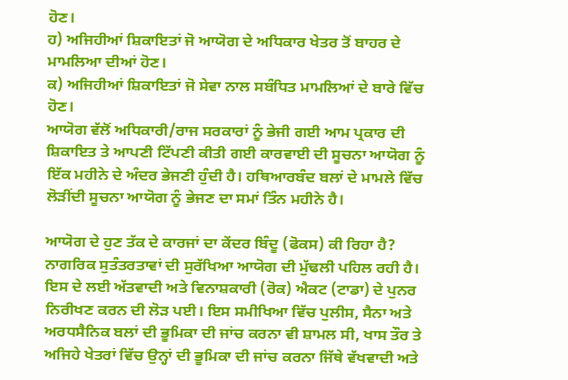ਹੋਣ।
ਹ) ਅਜਿਹੀਆਂ ਸ਼ਿਕਾਇਤਾਂ ਜੋ ਆਯੋਗ ਦੇ ਅਧਿਕਾਰ ਖੇਤਰ ਤੋਂ ਬਾਹਰ ਦੇ ਮਾਮਲਿਆ ਦੀਆਂ ਹੋਣ।
ਕ) ਅਜਿਹੀਆਂ ਸ਼ਿਕਾਇਤਾਂ ਜੋ ਸੇਵਾ ਨਾਲ ਸਬੰਧਿਤ ਮਾਮਲਿਆਂ ਦੇ ਬਾਰੇ ਵਿੱਚ ਹੋਣ।
ਆਯੋਗ ਵੱਲੋਂ ਅਧਿਕਾਰੀ/ਰਾਜ ਸਰਕਾਰਾਂ ਨੂੰ ਭੇਜੀ ਗਈ ਆਮ ਪ੍ਰਕਾਰ ਦੀ ਸ਼ਿਕਾਇਤ ਤੇ ਆਪਣੀ ਟਿੱਪਣੀ ਕੀਤੀ ਗਈ ਕਾਰਵਾਈ ਦੀ ਸੂਚਨਾ ਆਯੋਗ ਨੂੰ ਇੱਕ ਮਹੀਨੇ ਦੇ ਅੰਦਰ ਭੇਜਣੀ ਹੁੰਦੀ ਹੈ। ਹਥਿਆਰਬੰਦ ਬਲਾਂ ਦੇ ਮਾਮਲੇ ਵਿੱਚ ਲੋੜੀਂਦੀ ਸੂਚਨਾ ਆਯੋਗ ਨੂੰ ਭੇਜਣ ਦਾ ਸਮਾਂ ਤਿੰਨ ਮਹੀਨੇ ਹੈ।

ਆਯੋਗ ਦੇ ਹੁਣ ਤੱਕ ਦੇ ਕਾਰਜਾਂ ਦਾ ਕੇਂਦਰ ਬਿੰਦੂ (ਫੋਕਸ) ਕੀ ਰਿਹਾ ਹੈ?
ਨਾਗਰਿਕ ਸੁਤੰਤਰਤਾਵਾਂ ਦੀ ਸੁਰੱਖਿਆ ਆਯੋਗ ਦੀ ਮੁੱਢਲੀ ਪਹਿਲ ਰਹੀ ਹੈ। ਇਸ ਦੇ ਲਈ ਅੱਤਵਾਦੀ ਅਤੇ ਵਿਨਾਸ਼ਕਾਰੀ (ਰੋਕ) ਐਕਟ (ਟਾਡਾ) ਦੇ ਪੁਨਰ ਨਿਰੀਖਣ ਕਰਨ ਦੀ ਲੋੜ ਪਈ। ਇਸ ਸਮੀਖਿਆ ਵਿੱਚ ਪੁਲੀਸ, ਸੈਨਾ ਅਤੇ ਅਰਧਸੈਨਿਕ ਬਲਾਂ ਦੀ ਭੂਮਿਕਾ ਦੀ ਜਾਂਚ ਕਰਨਾ ਵੀ ਸ਼ਾਮਲ ਸੀ, ਖਾਸ ਤੌਰ ਤੇ ਅਜਿਹੇ ਖੇਤਰਾਂ ਵਿੱਚ ਉਨ੍ਹਾਂ ਦੀ ਭੂਮਿਕਾ ਦੀ ਜਾਂਚ ਕਰਨਾ ਜਿੱਥੇ ਵੱਖਵਾਦੀ ਅਤੇ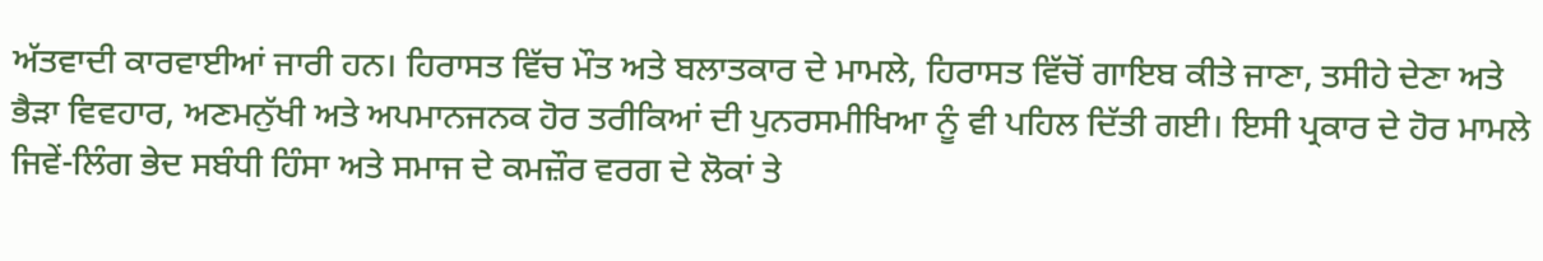ਅੱਤਵਾਦੀ ਕਾਰਵਾਈਆਂ ਜਾਰੀ ਹਨ। ਹਿਰਾਸਤ ਵਿੱਚ ਮੌਤ ਅਤੇ ਬਲਾਤਕਾਰ ਦੇ ਮਾਮਲੇ, ਹਿਰਾਸਤ ਵਿੱਚੋਂ ਗਾਇਬ ਕੀਤੇ ਜਾਣਾ, ਤਸੀਹੇ ਦੇਣਾ ਅਤੇ ਭੈੜਾ ਵਿਵਹਾਰ, ਅਣਮਨੁੱਖੀ ਅਤੇ ਅਪਮਾਨਜਨਕ ਹੋਰ ਤਰੀਕਿਆਂ ਦੀ ਪੁਨਰਸਮੀਖਿਆ ਨੂੰ ਵੀ ਪਹਿਲ ਦਿੱਤੀ ਗਈ। ਇਸੀ ਪ੍ਰਕਾਰ ਦੇ ਹੋਰ ਮਾਮਲੇ ਜਿਵੇਂ-ਲਿੰਗ ਭੇਦ ਸਬੰਧੀ ਹਿੰਸਾ ਅਤੇ ਸਮਾਜ ਦੇ ਕਮਜ਼ੌਰ ਵਰਗ ਦੇ ਲੋਕਾਂ ਤੇ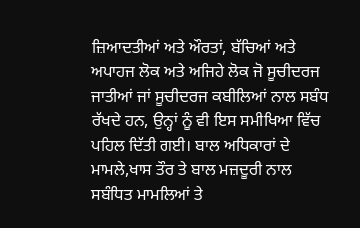ਜ਼ਿਆਦਤੀਆਂ ਅਤੇ ਔਰਤਾਂ, ਬੱਚਿਆਂ ਅਤੇ ਅਪਾਹਜ ਲੋਕ ਅਤੇ ਅਜਿਹੇ ਲੋਕ ਜੋ ਸੂਚੀਦਰਜ ਜਾਤੀਆਂ ਜਾਂ ਸੂਚੀਦਰਜ ਕਬੀਲਿਆਂ ਨਾਲ ਸਬੰਧ ਰੱਖਦੇ ਹਨ, ਉਨ੍ਹਾਂ ਨੂੰ ਵੀ ਇਸ ਸਮੀਖਿਆ ਵਿੱਚ ਪਹਿਲ ਦਿੱਤੀ ਗਈ। ਬਾਲ ਅਧਿਕਾਰਾਂ ਦੇ ਮਾਮਲੇ,ਖਾਸ ਤੌਰ ਤੇ ਬਾਲ ਮਜ਼ਦੂਰੀ ਨਾਲ ਸਬੰਧਿਤ ਮਾਮਲਿਆਂ ਤੇ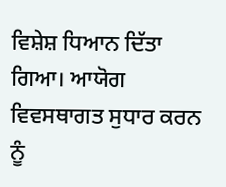ਵਿਸ਼ੇਸ਼ ਧਿਆਨ ਦਿੱਤਾ ਗਿਆ। ਆਯੋਗ ਵਿਵਸਥਾਗਤ ਸੁਧਾਰ ਕਰਨ ਨੂੰ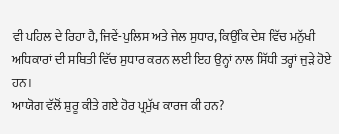ਵੀ ਪਹਿਲ ਦੇ ਰਿਹਾ ਹੈ, ਜਿਵੇਂ-ਪੁਲਿਸ ਅਤੇ ਜੇਲ ਸੁਧਾਰ, ਕਿਉਂਕਿ ਦੇਸ਼ ਵਿੱਚ ਮਨੁੱਖੀ ਅਧਿਕਾਰਾਂ ਦੀ ਸਥਿਤੀ ਵਿੱਚ ਸੁਧਾਰ ਕਰਨ ਲਈ ਇਹ ਉਨ੍ਹਾਂ ਨਾਲ ਸਿੱਧੀ ਤਰ੍ਹਾਂ ਜੁੜੇ ਹੋਏ ਹਨ।
ਆਯੋਗ ਵੱਲੋਂ ਸ਼ੁਰੂ ਕੀਤੇ ਗਏ ਹੋਰ ਪ੍ਰਮੁੱਖ ਕਾਰਜ ਕੀ ਹਨ?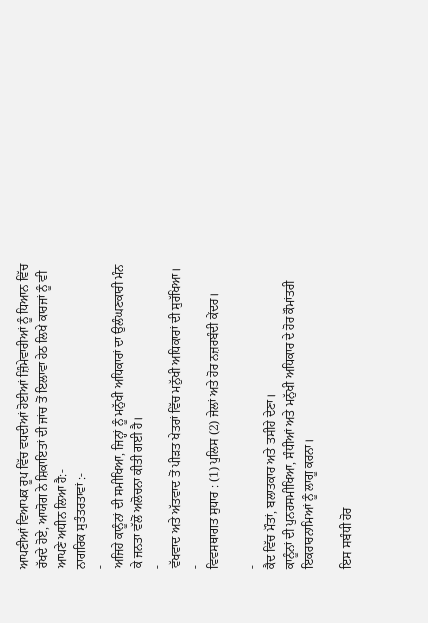ਆਪਣੀਆਂ ਵਿਆਪਕ ਰੂਪ ਵਿੱਚ ਵਧਦੀਆਂ ਹੋਈਆਂ ਜ਼ਿੰਮੇਵਾਰੀਆਂ ਨੂੰ ਧਿਆਨ ਵਿੱਚ ਰੱਖਦੇ ਹੋਏ, ਆਯੋਗ ਨੇ ਸ਼ਿਕਾਇਤਾਂ ਦੀ ਜਾਂਚ ਤੋਂ ਇਲਾਵਾ ਹੇਠ ਲਿਖੇ ਕਾਰਜਾਂ ਨੂੰ ਵੀ ਆਪਣੇ ਅਧੀਨ ਲਿਆ ਹੈ:-
ਨਾਗਰਿਕ ਸੁਤੰਤਰਤਾਵਾਂ :-
-
ਅਜਿਹੇ ਕਾਨੂੰਨਾਂ ਦੀ ਸਮੀਖਿਆ, ਜਿਨ੍ਹਾਂ ਨੂੰ ਮਨੁੱਖੀ ਅਧਿਕਾਰਾਂ ਦਾ ਉਲੰਘਣਕਾਰੀ ਮੰਨ ਕੇ ਜਨਤਾ ਵੱਲੋਂ ਅਲੋਚਨਾ ਕੀਤੀ ਗਈ ਹੈ।
-
ਵੱਖਵਾਦ ਅਤੇ ਅੱਤਵਾਦ ਤੋਂ ਪੀੜਤ ਖੇਤਰਾਂ ਵਿੱਚ ਮਨੁੱਖੀ ਅਧਿਕਾਰਾਂ ਦੀ ਸੁਰੱਖਿਆ।
-
ਵਿਵਸਥਾਗਤ ਸੁਧਾਰ : (1) ਪੁਲਿਸ (2) ਜੇਲਾਂ ਅਤੇ ਹੋਰ ਨਜ਼ਰਬੰਦੀ ਕੇਂਦਰ।

-
ਕੈਦ ਵਿੱਚ ਮੌਤਾਂ, ਬਲਾਤਕਾਰ ਅਤੇ ਤਸੀਹੇ ਦੇਣਾ।
ਕਾਨੂੰਨਾਂ ਦੀ ਪੁਨਰਸਮੀਖਿਆ, ਸੰਧੀਆਂ ਅਤੇ ਮਨੁੱਖੀ ਅਧਿਕਾਰ ਦੇ ਹੋਰ ਕੌਮਾਂਤਰੀ ਇਕਰਾਰਨਾਮਿਆਂ ਨੂੰ ਲਾਗੂ ਕਰਨਾ।

ਇਸ ਸਬੰਧੀ ਹੋਰ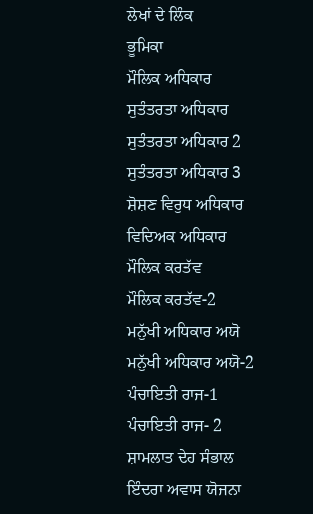ਲੇਖਾਂ ਦੇ ਲਿੰਕ
ਭੂਮਿਕਾ
ਮੌਲਿਕ ਅਧਿਕਾਰ
ਸੁਤੰਤਰਤਾ ਅਧਿਕਾਰ
ਸੁਤੰਤਰਤਾ ਅਧਿਕਾਰ 2
ਸੁਤੰਤਰਤਾ ਅਧਿਕਾਰ 3
ਸ਼ੋਸ਼ਣ ਵਿਰੁਧ ਅਧਿਕਾਰ
ਵਿਦਿਅਕ ਅਧਿਕਾਰ
ਮੌਲਿਕ ਕਰਤੱਵ
ਮੌਲਿਕ ਕਰਤੱਵ-2
ਮਨੁੱਖੀ ਅਧਿਕਾਰ ਅਯੋ
ਮਨੁੱਖੀ ਅਧਿਕਾਰ ਅਯੋ-2
ਪੰਚਾਇਤੀ ਰਾਜ-1
ਪੰਚਾਇਤੀ ਰਾਜ- 2
ਸ਼ਾਮਲਾਤ ਦੇਹ ਸੰਭਾਲ
ਇੰਦਰਾ ਅਵਾਸ ਯੋਜਨਾ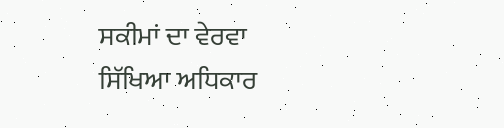ਸਕੀਮਾਂ ਦਾ ਵੇਰਵਾ
ਸਿੱਖਿਆ ਅਧਿਕਾਰ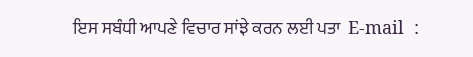ਇਸ ਸਬੰਧੀ ਆਪਣੇ ਵਿਚਾਰ ਸਾਂਝੇ ਕਰਨ ਲਈ ਪਤਾ  E-mail  :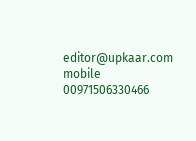editor@upkaar.com  mobile 00971506330466